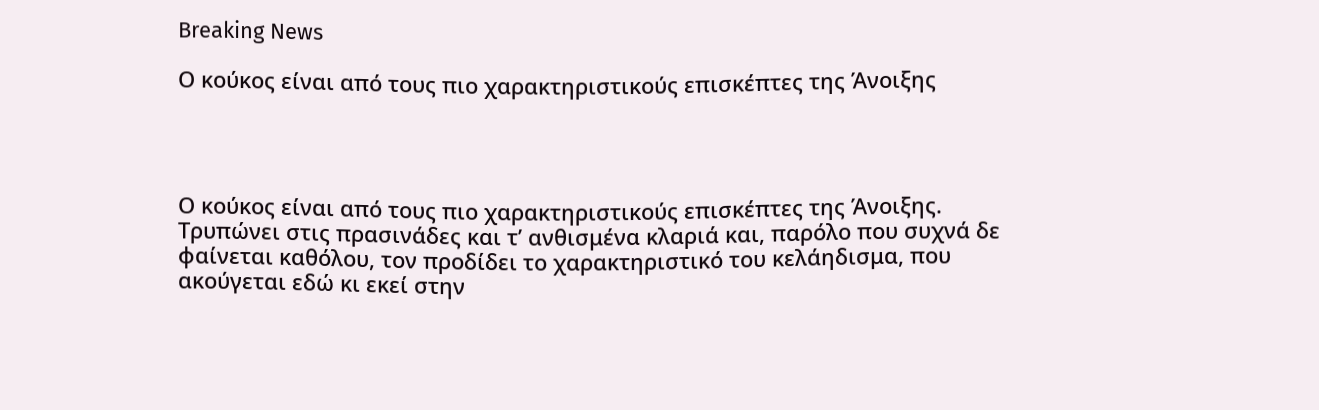Breaking News

Ο κούκος είναι από τους πιο χαρακτηριστικούς επισκέπτες της Άνοιξης




Ο κούκος είναι από τους πιο χαρακτηριστικούς επισκέπτες της Άνοιξης. Τρυπώνει στις πρασινάδες και τ’ ανθισμένα κλαριά και, παρόλο που συχνά δε φαίνεται καθόλου, τον προδίδει το χαρακτηριστικό του κελάηδισμα, που ακούγεται εδώ κι εκεί στην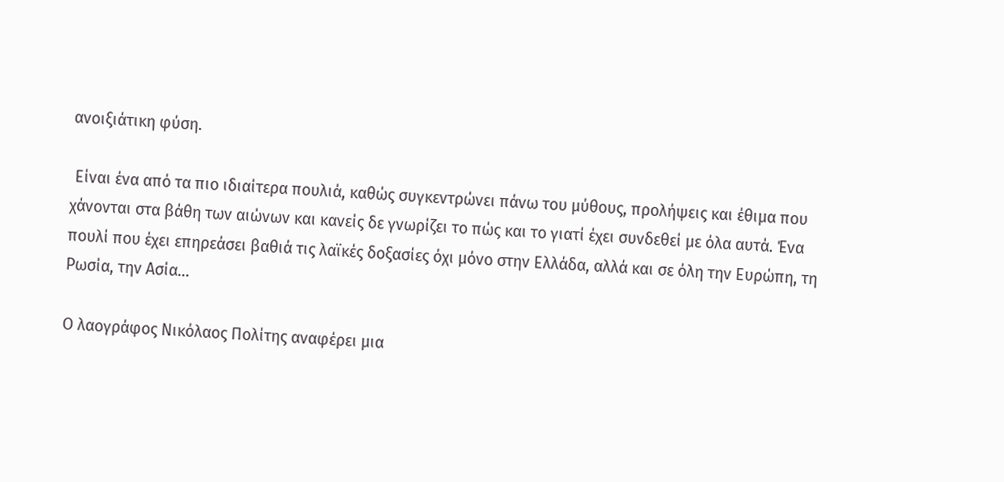ανοιξιάτικη φύση.

 Είναι ένα από τα πιο ιδιαίτερα πουλιά, καθώς συγκεντρώνει πάνω του μύθους, προλήψεις και έθιμα που χάνονται στα βάθη των αιώνων και κανείς δε γνωρίζει το πώς και το γιατί έχει συνδεθεί με όλα αυτά. Ένα πουλί που έχει επηρεάσει βαθιά τις λαϊκές δοξασίες όχι μόνο στην Ελλάδα, αλλά και σε όλη την Ευρώπη, τη Ρωσία, την Ασία…

Ο λαογράφος Νικόλαος Πολίτης αναφέρει μια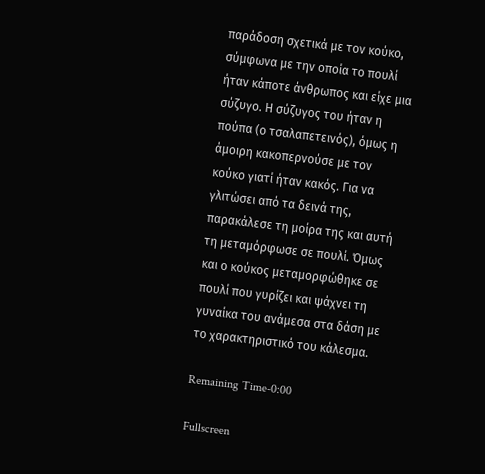παράδοση σχετικά με τον κούκο, σύμφωνα με την οποία το πουλί ήταν κάποτε άνθρωπος και είχε μια σύζυγο. Η σύζυγος του ήταν η πούπα (ο τσαλαπετεινός), όμως η άμοιρη κακοπερνούσε με τον κούκο γιατί ήταν κακός. Για να γλιτώσει από τα δεινά της, παρακάλεσε τη μοίρα της και αυτή τη μεταμόρφωσε σε πουλί. Όμως και ο κούκος μεταμορφώθηκε σε πουλί που γυρίζει και ψάχνει τη γυναίκα του ανάμεσα στα δάση με το χαρακτηριστικό του κάλεσμα.

Remaining Time-0:00

Fullscreen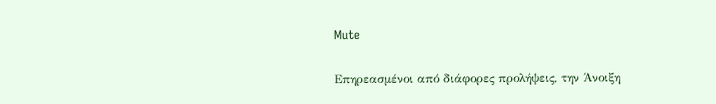Mute

Επηρεασμένοι από διάφορες προλήψεις, την Άνοιξη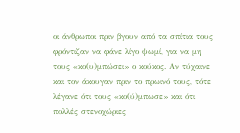οι άνθρωποι πριν βγουν από τα σπίτια τους φρόντιζαν να φάνε λίγο ψωμί, για να μη τους «κο(υ)μπώσει» ο κούκος. Αν τύχαινε και τον άκουγαν πριν το πρωινό τους, τότε λέγανε ότι τους «κο(ύ)μπωσε» και ότι πολλές στενοχώριες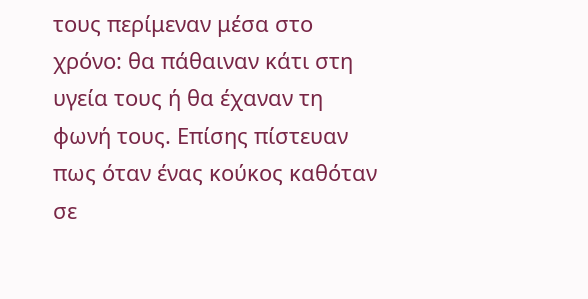τους περίμεναν μέσα στο χρόνο: θα πάθαιναν κάτι στη υγεία τους ή θα έχαναν τη φωνή τους. Επίσης πίστευαν πως όταν ένας κούκος καθόταν σε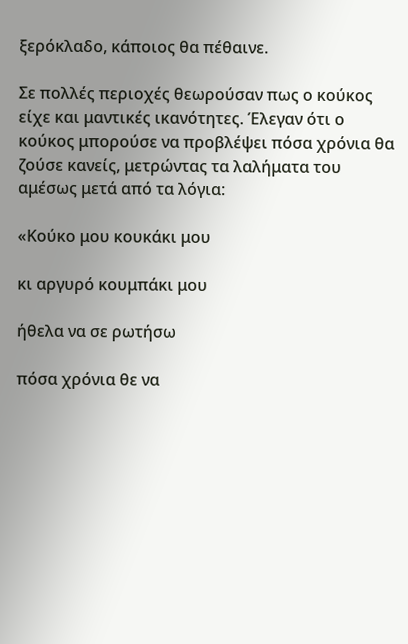ξερόκλαδο, κάποιος θα πέθαινε.

Σε πολλές περιοχές θεωρούσαν πως ο κούκος είχε και μαντικές ικανότητες. Έλεγαν ότι ο κούκος μπορούσε να προβλέψει πόσα χρόνια θα ζούσε κανείς, μετρώντας τα λαλήματα του αμέσως μετά από τα λόγια:

«Κούκο μου κουκάκι μου

κι αργυρό κουμπάκι μου

ήθελα να σε ρωτήσω

πόσα χρόνια θε να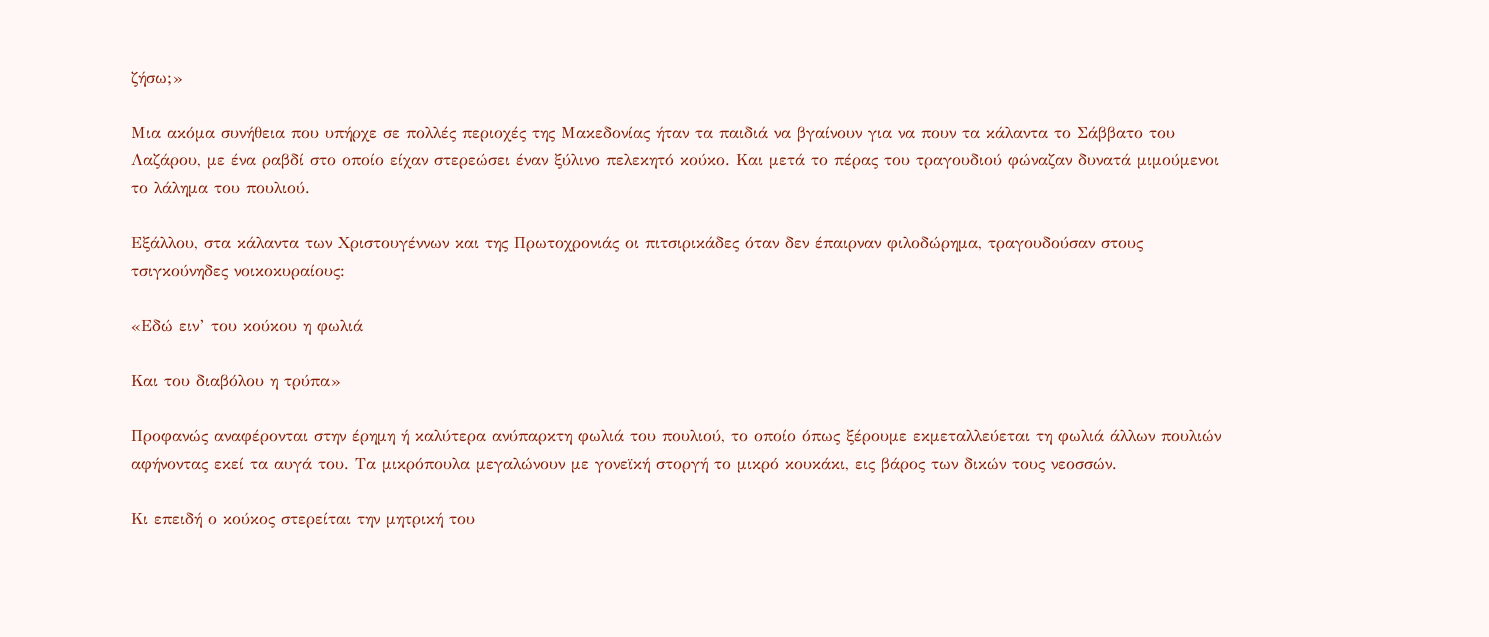ζήσω;»

Μια ακόμα συνήθεια που υπήρχε σε πολλές περιοχές της Μακεδονίας ήταν τα παιδιά να βγαίνουν για να πουν τα κάλαντα το Σάββατο του Λαζάρου, με ένα ραβδί στο οποίο είχαν στερεώσει έναν ξύλινο πελεκητό κούκο. Και μετά το πέρας του τραγουδιού φώναζαν δυνατά μιμούμενοι το λάλημα του πουλιού.

Εξάλλου, στα κάλαντα των Χριστουγέννων και της Πρωτοχρονιάς οι πιτσιρικάδες όταν δεν έπαιρναν φιλοδώρημα, τραγουδούσαν στους τσιγκούνηδες νοικοκυραίους:

«Εδώ ειν’ του κούκου η φωλιά

Και του διαβόλου η τρύπα»

Προφανώς αναφέρονται στην έρημη ή καλύτερα ανύπαρκτη φωλιά του πουλιού, το οποίο όπως ξέρουμε εκμεταλλεύεται τη φωλιά άλλων πουλιών αφήνοντας εκεί τα αυγά του. Τα μικρόπουλα μεγαλώνουν με γονεϊκή στοργή το μικρό κουκάκι, εις βάρος των δικών τους νεοσσών.

Κι επειδή ο κούκος στερείται την μητρική του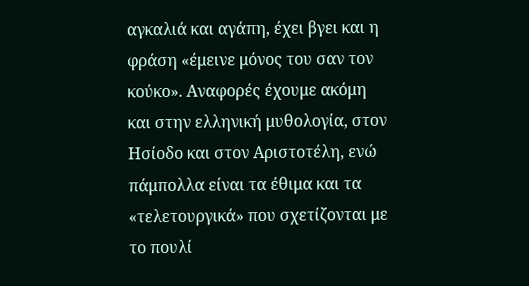αγκαλιά και αγάπη, έχει βγει και η φράση «έμεινε μόνος του σαν τον κούκο». Αναφορές έχουμε ακόμη και στην ελληνική μυθολογία, στον Ησίοδο και στον Αριστοτέλη, ενώ πάμπολλα είναι τα έθιμα και τα «τελετουργικά» που σχετίζονται με το πουλί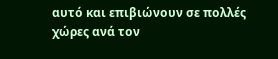αυτό και επιβιώνουν σε πολλές χώρες ανά τον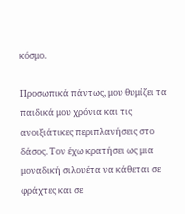κόσμο.

Προσωπικά πάντως, μου θυμίζει τα παιδικά μου χρόνια και τις ανοιξιάτικες περιπλανήσεις στο δάσος. Τον έχω κρατήσει ως μια μοναδική σιλουέτα να κάθεται σε φράχτες και σε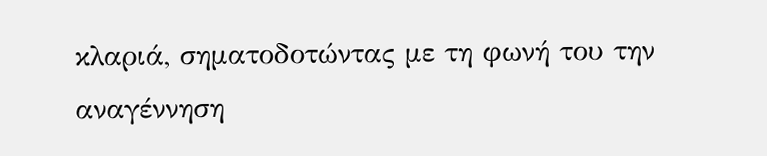κλαριά, σηματοδοτώντας με τη φωνή του την αναγέννηση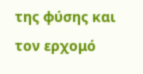της φύσης και τον ερχομό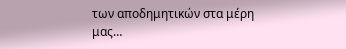των αποδημητικών στα μέρη μας…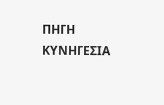ΠΗΓΗ ΚΥΝΗΓΕΣΙΑ